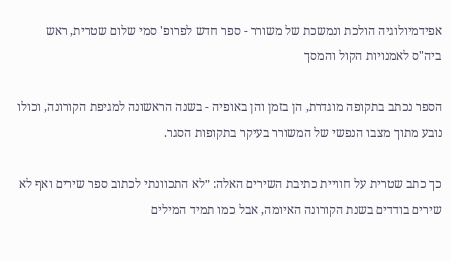אפידמיולוגיה הולכת ונמשכת של משורר - ספר חדש לפרופ' סמי שלום שטרית, ראש ביה"ס לאמנויות הקול והמסך

הספר נכתב בתקופה מוגדרת, הן בזמן והן באופיה - בשנה הראשונה למגיפת הקורונה, וכולו נובע מתוך מצבו הנפשי של המשורר בעיקר בתקופות הסגר.

כך כתב שטרית על חוויית כתיבת השירים האלה: ״לא התכוונתי לכתוב ספר שירים ואף לא שירים בודדים בשנת הקורונה האיומה, אבל כמו תמיד המילים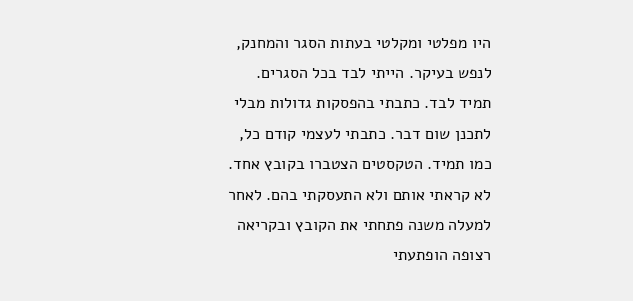היו מפלטי ומקלטי בעתות הסגר והמחנק, לנפש בעיקר. הייתי לבד בכל הסגרים. תמיד לבד. כתבתי בהפסקות גדולות מבלי לתכנן שום דבר. כתבתי לעצמי קודם כל, כמו תמיד. הטקסטים הצטברו בקובץ אחד. לא קראתי אותם ולא התעסקתי בהם. לאחר למעלה משנה פתחתי את הקובץ ובקריאה רצופה הופתעתי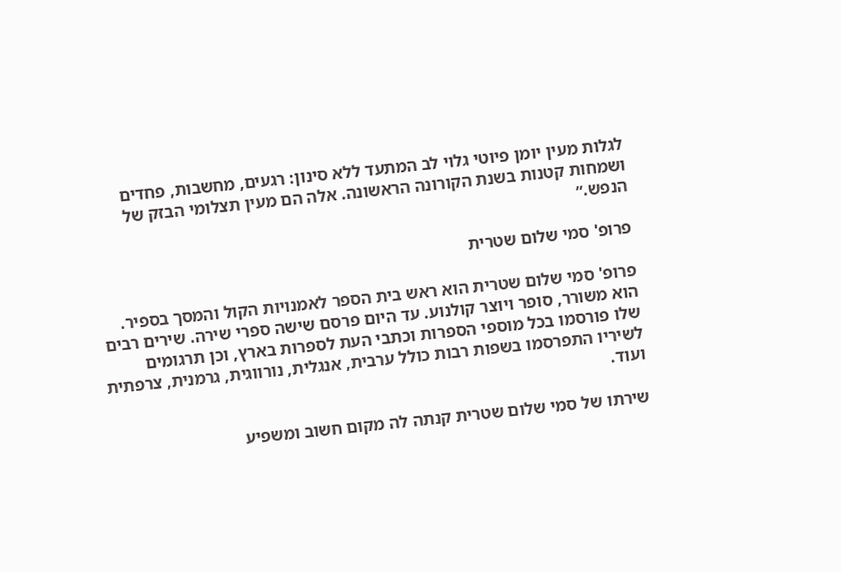לגלות מעין יומן פיוטי גלוי לב המתעד ללא סינון: רגעים, מחשבות, פחדים ושמחות קטנות בשנת הקורונה הראשונה. אלה הם מעין תצלומי הבזק של הנפש.״

פרופ' סמי שלום שטרית

פרופ' סמי שלום שטרית הוא ראש בית הספר לאמנויות הקול והמסך בספיר. הוא משורר, סופר ויוצר קולנוע. עד היום פרסם שישה ספרי שירה. שירים רבים שלו פורסמו בכל מוספי הספרות וכתבי העת לספרות בארץ, וכן תרגומים לשיריו התפרסמו בשפות רבות כולל ערבית, אנגלית, נורווגית, גרמנית, צרפתית ועוד.

שירתו של סמי שלום שטרית קנתה לה מקום חשוב ומשפיע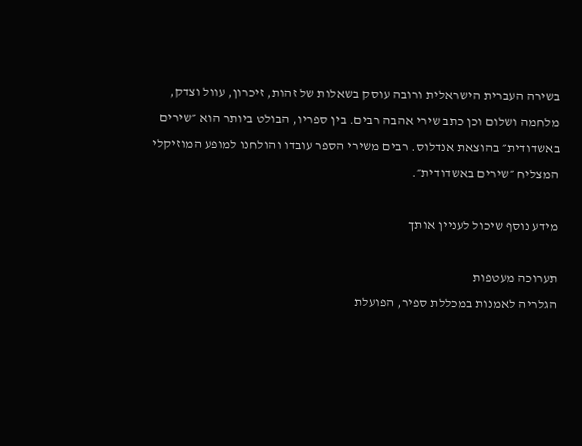בשירה העברית הישראלית ורובה עוסק בשאלות של זהות, זיכרון, עוול וצדק, מלחמה ושלום וכן כתב שירי אהבה רבים. בין ספריו, הבולט ביותר הוא ״שירים באשדודית״ בהוצאת אנדלוס. רבים משירי הספר עובדו והולחנו למופע המוזיקלי המצליח ״שירים באשדודית״.

מידע נוסף שיכול לעניין אותך

תערוכה מעטפות
הגלריה לאמנות במכללת ספיר, הפועלת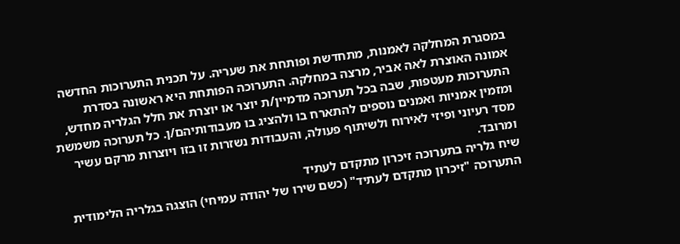במסגרת המחלקה לאמנות, מתחדשת ופותחת את שעריה. על תכנית התערוכות החדשה אמונה האוצרת לאה אביר, מרצה במחלקה. התערוכה הפותחת היא ראשונה בסדרת התערוכות מעטפות, שבה בכל תערוכה מדמיין/ת יוצר או יוצרת את חלל הגלריה מחדש, ומזמין אמניות ואמנים נוספים להתארח בו ולהציג בו מעבודותיהם/ן. כל תערוכה משמשת מסד רעיוני ופיזי לאירוח ולשיתוף פעולה, והעבודות נשזרות זו בזו ויוצרות מרקם עשיר ומרובד.
שיח גלריה בתערוכה זיכרון מתקדם לעתיד
התערוכה "זיכרון מתקדם לעתיד" (כשם שירו של יהודה עמיחי) הוצגה בגלריה הלימודית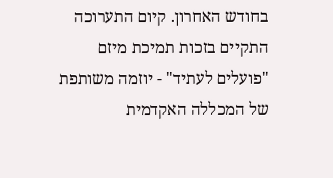בחודש האחרון. קיום התערוכה התקיים בזכות תמיכת מיזם "פועלים לעתיד" - יוזמה משותפת של המכללה האקדמית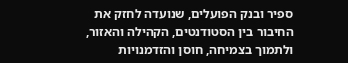ספיר ובנק הפועלים, שנועדה לחזק את החיבור בין הסטודנטים, הקהילה והאזור, ולתמוך בצמיחה, חוסן והזדמנויות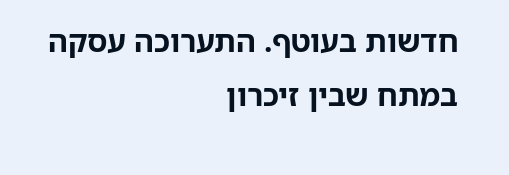חדשות בעוטף. התערוכה עסקה במתח שבין זיכרון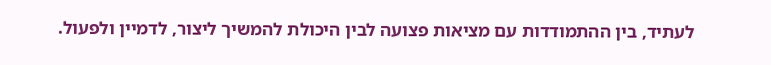לעתיד, בין ההתמודדות עם מציאות פצועה לבין היכולת להמשיך ליצור, לדמיין ולפעול.